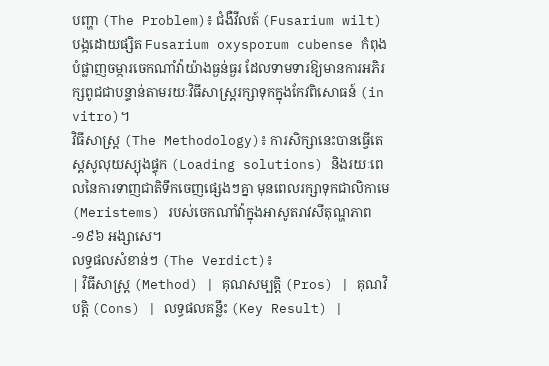បញ្ហា (The Problem)៖ ជំងឺវីលត៍ (Fusarium wilt) បង្កដោយផ្សិត Fusarium oxysporum cubense កំពុងបំផ្លាញចម្ការចេកណាំវ៉ាយ៉ាងធ្ងន់ធ្ងរ ដែលទាមទារឱ្យមានការអភិរក្សពូជជាបន្ទាន់តាមរយៈវិធីសាស្ត្ររក្សាទុកក្នុងកែវពិសោធន៍ (in vitro)។
វិធីសាស្ត្រ (The Methodology)៖ ការសិក្សានេះបានធ្វើតេស្តសូលុយស្យុងផ្ទុក (Loading solutions) និងរយៈពេលនៃការទាញជាតិទឹកចេញផ្សេងៗគ្នា មុនពេលរក្សាទុកជាលិកាមេ (Meristems) របស់ចេកណាំវ៉ាក្នុងអាសូតរាវសីតុណ្ហភាព -១៩៦ អង្សាសេ។
លទ្ធផលសំខាន់ៗ (The Verdict)៖
| វិធីសាស្ត្រ (Method) | គុណសម្បត្តិ (Pros) | គុណវិបត្តិ (Cons) | លទ្ធផលគន្លឹះ (Key Result) |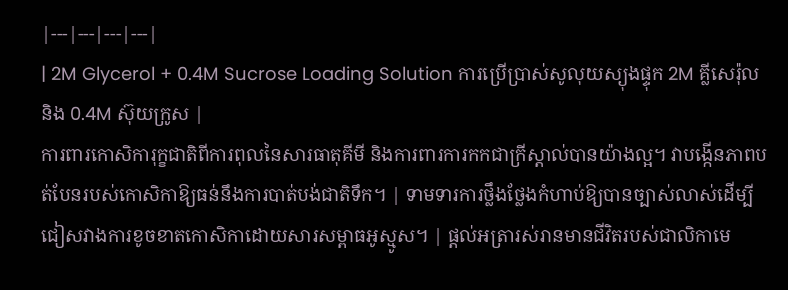|---|---|---|---|
| 2M Glycerol + 0.4M Sucrose Loading Solution ការប្រើប្រាស់សូលុយស្យុងផ្ទុក 2M គ្លីសេរ៉ុល និង 0.4M ស៊ុយក្រូស |
ការពារកោសិការុក្ខជាតិពីការពុលនៃសារធាតុគីមី និងការពារការកកជាក្រីស្តាល់បានយ៉ាងល្អ។ វាបង្កើនភាពបត់បែនរបស់កោសិកាឱ្យធន់នឹងការបាត់បង់ជាតិទឹក។ | ទាមទារការថ្លឹងថ្លែងកំហាប់ឱ្យបានច្បាស់លាស់ដើម្បីជៀសវាងការខូចខាតកោសិកាដោយសារសម្ពាធអូស្មូស។ | ផ្តល់អត្រារស់រានមានជីវិតរបស់ជាលិកាមេ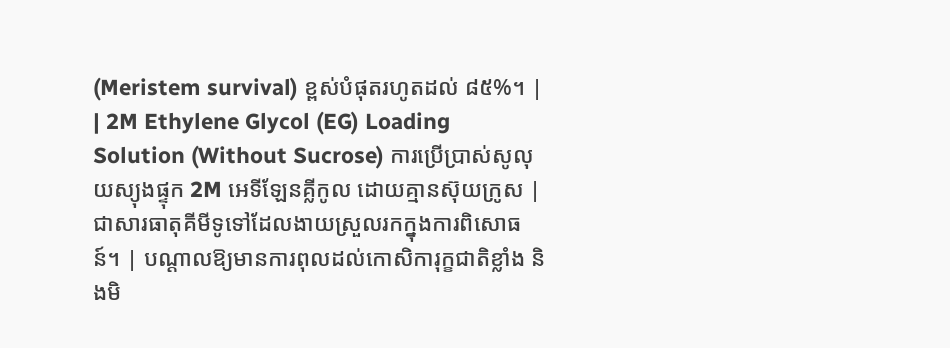(Meristem survival) ខ្ពស់បំផុតរហូតដល់ ៨៥%។ |
| 2M Ethylene Glycol (EG) Loading Solution (Without Sucrose) ការប្រើប្រាស់សូលុយស្យុងផ្ទុក 2M អេទីឡែនគ្លីកូល ដោយគ្មានស៊ុយក្រូស |
ជាសារធាតុគីមីទូទៅដែលងាយស្រួលរកក្នុងការពិសោធន៍។ | បណ្តាលឱ្យមានការពុលដល់កោសិការុក្ខជាតិខ្លាំង និងមិ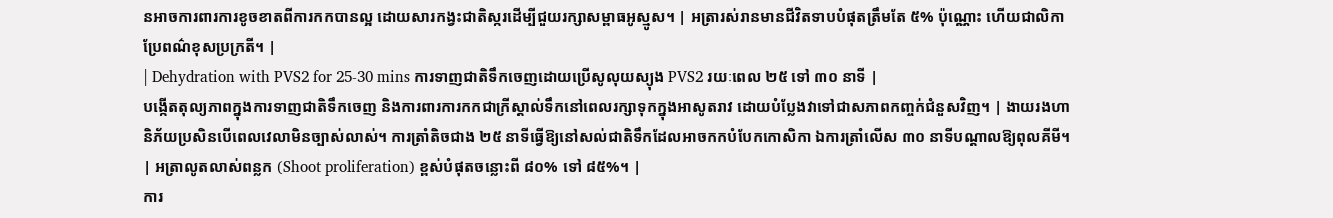នអាចការពារការខូចខាតពីការកកបានល្អ ដោយសារកង្វះជាតិស្ករដើម្បីជួយរក្សាសម្ពាធអូស្មូស។ | អត្រារស់រានមានជីវិតទាបបំផុតត្រឹមតែ ៥% ប៉ុណ្ណោះ ហើយជាលិកាប្រែពណ៌ខុសប្រក្រតី។ |
| Dehydration with PVS2 for 25-30 mins ការទាញជាតិទឹកចេញដោយប្រើសូលុយស្យុង PVS2 រយៈពេល ២៥ ទៅ ៣០ នាទី |
បង្កើតតុល្យភាពក្នុងការទាញជាតិទឹកចេញ និងការពារការកកជាក្រីស្តាល់ទឹកនៅពេលរក្សាទុកក្នុងអាសូតរាវ ដោយបំប្លែងវាទៅជាសភាពកញ្ចក់ជំនួសវិញ។ | ងាយរងហានិភ័យប្រសិនបើពេលវេលាមិនច្បាស់លាស់។ ការត្រាំតិចជាង ២៥ នាទីធ្វើឱ្យនៅសល់ជាតិទឹកដែលអាចកកបំបែកកោសិកា ឯការត្រាំលើស ៣០ នាទីបណ្តាលឱ្យពុលគីមី។ | អត្រាលូតលាស់ពន្លក (Shoot proliferation) ខ្ពស់បំផុតចន្លោះពី ៨០% ទៅ ៨៥%។ |
ការ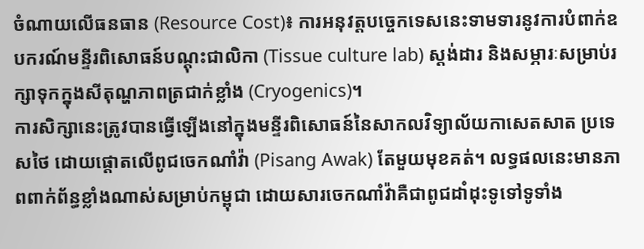ចំណាយលើធនធាន (Resource Cost)៖ ការអនុវត្តបច្ចេកទេសនេះទាមទារនូវការបំពាក់ឧបករណ៍មន្ទីរពិសោធន៍បណ្តុះជាលិកា (Tissue culture lab) ស្តង់ដារ និងសម្ភារៈសម្រាប់រក្សាទុកក្នុងសីតុណ្ហភាពត្រជាក់ខ្លាំង (Cryogenics)។
ការសិក្សានេះត្រូវបានធ្វើឡើងនៅក្នុងមន្ទីរពិសោធន៍នៃសាកលវិទ្យាល័យកាសេតសាត ប្រទេសថៃ ដោយផ្តោតលើពូជចេកណាំវ៉ា (Pisang Awak) តែមួយមុខគត់។ លទ្ធផលនេះមានភាពពាក់ព័ន្ធខ្លាំងណាស់សម្រាប់កម្ពុជា ដោយសារចេកណាំវ៉ាគឺជាពូជដាំដុះទូទៅទូទាំង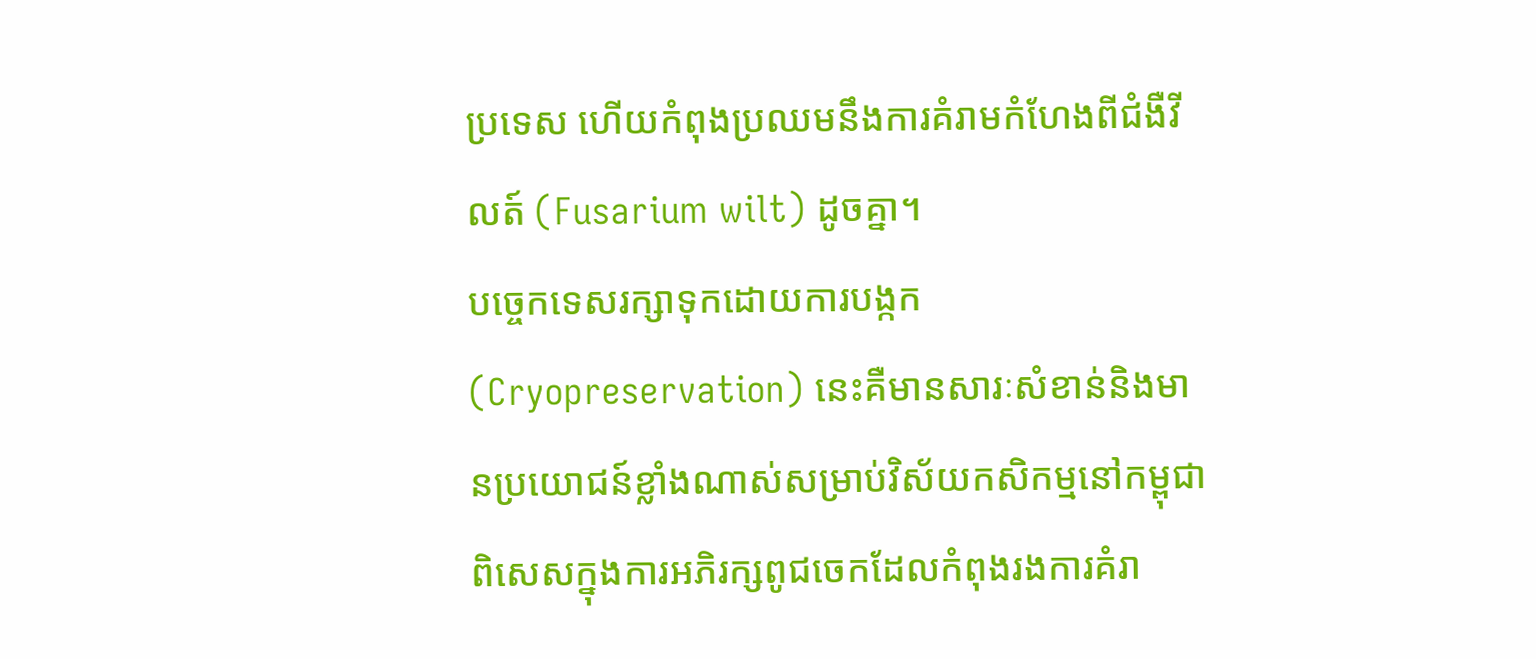ប្រទេស ហើយកំពុងប្រឈមនឹងការគំរាមកំហែងពីជំងឺវីលត៍ (Fusarium wilt) ដូចគ្នា។
បច្ចេកទេសរក្សាទុកដោយការបង្កក (Cryopreservation) នេះគឺមានសារៈសំខាន់និងមានប្រយោជន៍ខ្លាំងណាស់សម្រាប់វិស័យកសិកម្មនៅកម្ពុជា ពិសេសក្នុងការអភិរក្សពូជចេកដែលកំពុងរងការគំរា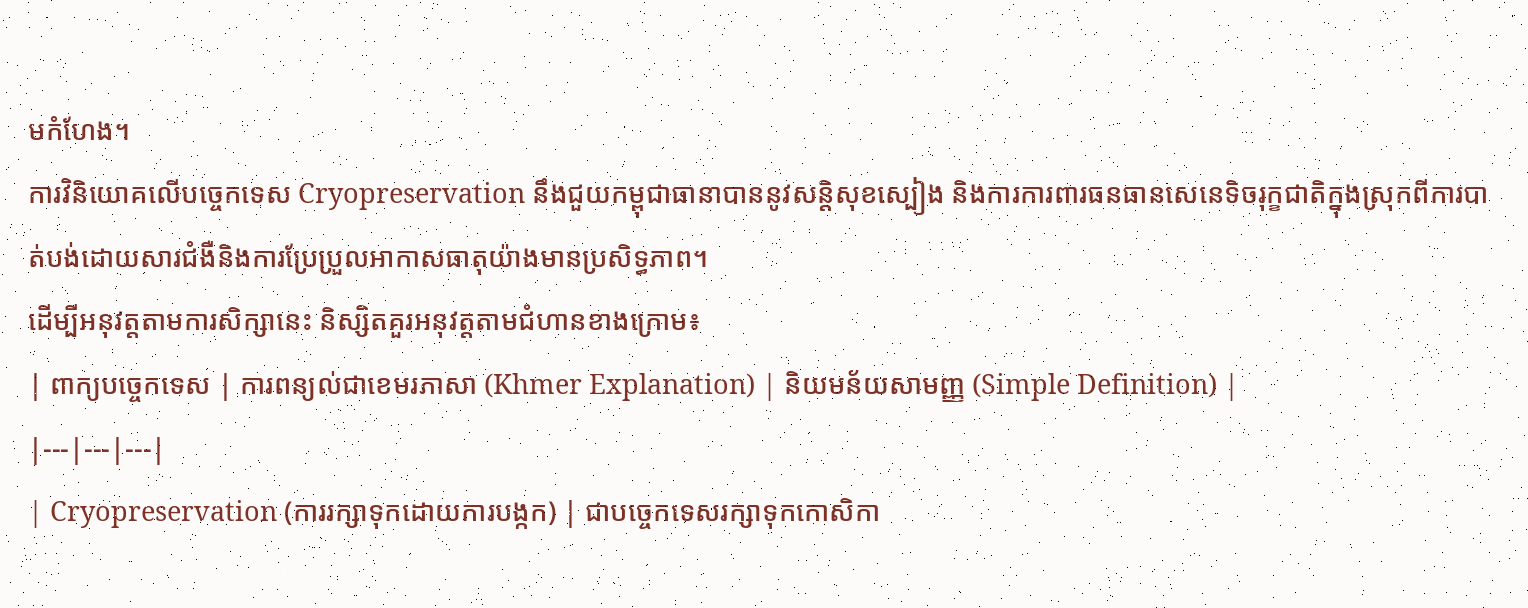មកំហែង។
ការវិនិយោគលើបច្ចេកទេស Cryopreservation នឹងជួយកម្ពុជាធានាបាននូវសន្តិសុខស្បៀង និងការការពារធនធានសេនេទិចរុក្ខជាតិក្នុងស្រុកពីការបាត់បង់ដោយសារជំងឺនិងការប្រែប្រួលអាកាសធាតុយ៉ាងមានប្រសិទ្ធភាព។
ដើម្បីអនុវត្តតាមការសិក្សានេះ និស្សិតគួរអនុវត្តតាមជំហានខាងក្រោម៖
| ពាក្យបច្ចេកទេស | ការពន្យល់ជាខេមរភាសា (Khmer Explanation) | និយមន័យសាមញ្ញ (Simple Definition) |
|---|---|---|
| Cryopreservation (ការរក្សាទុកដោយការបង្កក) | ជាបច្ចេកទេសរក្សាទុកកោសិកា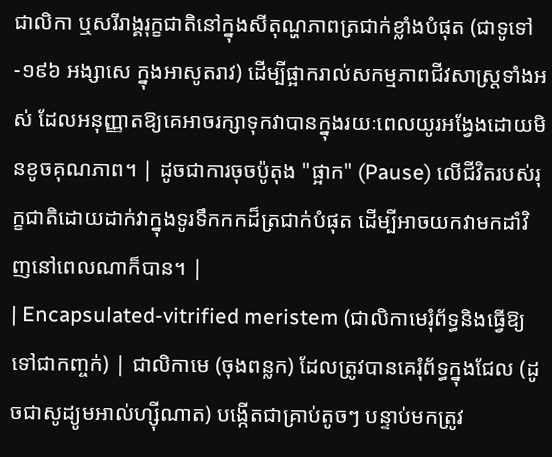ជាលិកា ឬសរីរាង្គរុក្ខជាតិនៅក្នុងសីតុណ្ហភាពត្រជាក់ខ្លាំងបំផុត (ជាទូទៅ -១៩៦ អង្សាសេ ក្នុងអាសូតរាវ) ដើម្បីផ្អាករាល់សកម្មភាពជីវសាស្ត្រទាំងអស់ ដែលអនុញ្ញាតឱ្យគេអាចរក្សាទុកវាបានក្នុងរយៈពេលយូរអង្វែងដោយមិនខូចគុណភាព។ | ដូចជាការចុចប៉ូតុង "ផ្អាក" (Pause) លើជីវិតរបស់រុក្ខជាតិដោយដាក់វាក្នុងទូរទឹកកកដ៏ត្រជាក់បំផុត ដើម្បីអាចយកវាមកដាំវិញនៅពេលណាក៏បាន។ |
| Encapsulated-vitrified meristem (ជាលិកាមេរុំព័ទ្ធនិងធ្វើឱ្យទៅជាកញ្ចក់) | ជាលិកាមេ (ចុងពន្លក) ដែលត្រូវបានគេរុំព័ទ្ធក្នុងជែល (ដូចជាសូដ្យូមអាល់ហ្ស៊ីណាត) បង្កើតជាគ្រាប់តូចៗ បន្ទាប់មកត្រូវ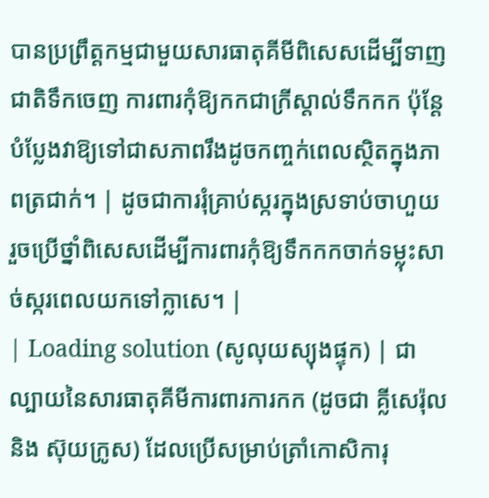បានប្រព្រឹត្តកម្មជាមួយសារធាតុគីមីពិសេសដើម្បីទាញជាតិទឹកចេញ ការពារកុំឱ្យកកជាក្រីស្តាល់ទឹកកក ប៉ុន្តែបំប្លែងវាឱ្យទៅជាសភាពរឹងដូចកញ្ចក់ពេលស្ថិតក្នុងភាពត្រជាក់។ | ដូចជាការរុំគ្រាប់ស្ករក្នុងស្រទាប់ចាហួយ រួចប្រើថ្នាំពិសេសដើម្បីការពារកុំឱ្យទឹកកកចាក់ទម្លុះសាច់ស្ករពេលយកទៅក្លាសេ។ |
| Loading solution (សូលុយស្យុងផ្ទុក) | ជាល្បាយនៃសារធាតុគីមីការពារការកក (ដូចជា គ្លីសេរ៉ុល និង ស៊ុយក្រូស) ដែលប្រើសម្រាប់ត្រាំកោសិការុ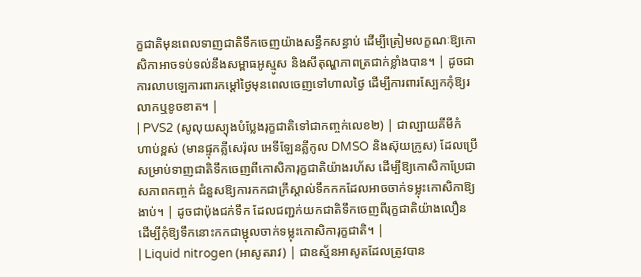ក្ខជាតិមុនពេលទាញជាតិទឹកចេញយ៉ាងសន្ធឹកសន្ធាប់ ដើម្បីត្រៀមលក្ខណៈឱ្យកោសិកាអាចទប់ទល់នឹងសម្ពាធអូស្មូស និងសីតុណ្ហភាពត្រជាក់ខ្លាំងបាន។ | ដូចជាការលាបឡេការពារកម្តៅថ្ងៃមុនពេលចេញទៅហាលថ្ងៃ ដើម្បីការពារស្បែកកុំឱ្យរលាកឬខូចខាត។ |
| PVS2 (សូលុយស្យុងបំប្លែងរុក្ខជាតិទៅជាកញ្ចក់លេខ២) | ជាល្បាយគីមីកំហាប់ខ្ពស់ (មានផ្ទុកគ្លីសេរ៉ុល អេទីឡែនគ្លីកូល DMSO និងស៊ុយក្រូស) ដែលប្រើសម្រាប់ទាញជាតិទឹកចេញពីកោសិការុក្ខជាតិយ៉ាងរហ័ស ដើម្បីឱ្យកោសិកាប្រែជាសភាពកញ្ចក់ ជំនួសឱ្យការកកជាក្រីស្តាល់ទឹកកកដែលអាចចាក់ទម្លុះកោសិកាឱ្យងាប់។ | ដូចជាប៉ុងជក់ទឹក ដែលជញ្ជក់យកជាតិទឹកចេញពីរុក្ខជាតិយ៉ាងលឿន ដើម្បីកុំឱ្យទឹកនោះកកជាម្ជុលចាក់ទម្លុះកោសិការុក្ខជាតិ។ |
| Liquid nitrogen (អាសូតរាវ) | ជាឧស្ម័នអាសូតដែលត្រូវបាន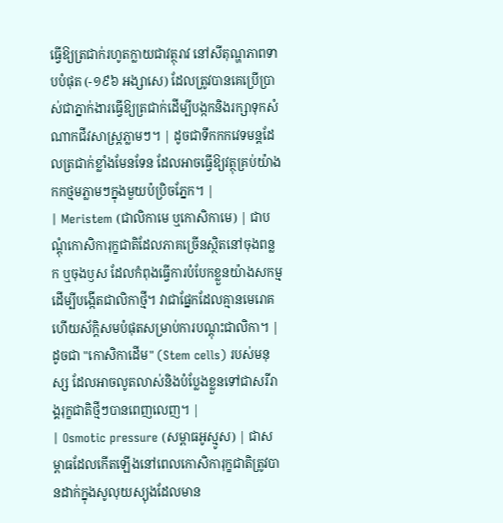ធ្វើឱ្យត្រជាក់រហូតក្លាយជាវត្ថុរាវ នៅសីតុណ្ហភាពទាបបំផុត (-១៩៦ អង្សាសេ) ដែលត្រូវបានគេប្រើប្រាស់ជាភ្នាក់ងារធ្វើឱ្យត្រជាក់ដើម្បីបង្កកនិងរក្សាទុកសំណាកជីវសាស្ត្រភ្លាមៗ។ | ដូចជាទឹកកកវេទមន្តដែលត្រជាក់ខ្លាំងមែនទែន ដែលអាចធ្វើឱ្យវត្ថុគ្រប់យ៉ាងកកថ្មមភ្លាមៗក្នុងមួយប៉ប្រិចភ្នែក។ |
| Meristem (ជាលិកាមេ ឬកោសិកាមេ) | ជាបណ្តុំកោសិការុក្ខជាតិដែលភាគច្រើនស្ថិតនៅចុងពន្លក ឬចុងឫស ដែលកំពុងធ្វើការបំបែកខ្លួនយ៉ាងសកម្មដើម្បីបង្កើតជាលិកាថ្មី។ វាជាផ្នែកដែលគ្មានមេរោគ ហើយស័ក្តិសមបំផុតសម្រាប់ការបណ្តុះជាលិកា។ | ដូចជា "កោសិកាដើម" (Stem cells) របស់មនុស្ស ដែលអាចលូតលាស់និងបំប្លែងខ្លួនទៅជាសរីរាង្គរុក្ខជាតិថ្មីៗបានពេញលេញ។ |
| Osmotic pressure (សម្ពាធអូស្មូស) | ជាសម្ពាធដែលកើតឡើងនៅពេលកោសិការុក្ខជាតិត្រូវបានដាក់ក្នុងសូលុយស្យុងដែលមាន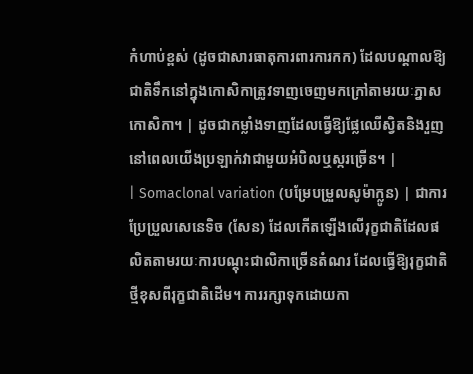កំហាប់ខ្ពស់ (ដូចជាសារធាតុការពារការកក) ដែលបណ្តាលឱ្យជាតិទឹកនៅក្នុងកោសិកាត្រូវទាញចេញមកក្រៅតាមរយៈភ្នាសកោសិកា។ | ដូចជាកម្លាំងទាញដែលធ្វើឱ្យផ្លែឈើស្វិតនិងរួញនៅពេលយើងប្រឡាក់វាជាមួយអំបិលឬស្ករច្រើន។ |
| Somaclonal variation (បម្រែបម្រួលសូម៉ាក្លូន) | ជាការប្រែប្រួលសេនេទិច (សែន) ដែលកើតឡើងលើរុក្ខជាតិដែលផលិតតាមរយៈការបណ្តុះជាលិកាច្រើនតំណរ ដែលធ្វើឱ្យរុក្ខជាតិថ្មីខុសពីរុក្ខជាតិដើម។ ការរក្សាទុកដោយកា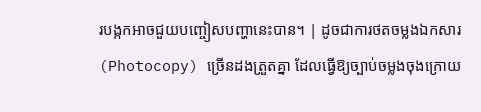របង្កកអាចជួយបញ្ចៀសបញ្ហានេះបាន។ | ដូចជាការថតចម្លងឯកសារ (Photocopy) ច្រើនដងត្រួតគ្នា ដែលធ្វើឱ្យច្បាប់ចម្លងចុងក្រោយ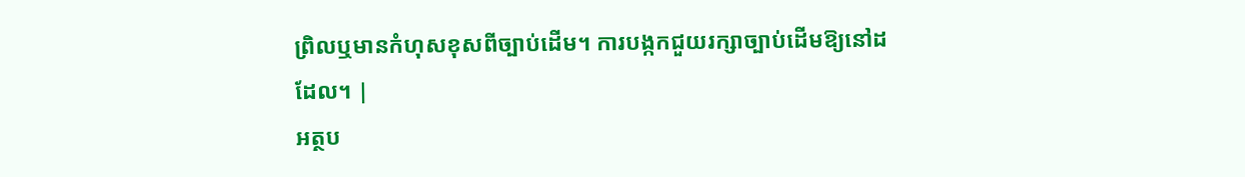ព្រិលឬមានកំហុសខុសពីច្បាប់ដើម។ ការបង្កកជួយរក្សាច្បាប់ដើមឱ្យនៅដដែល។ |
អត្ថប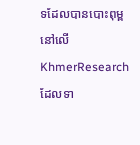ទដែលបានបោះពុម្ពនៅលើ KhmerResearch ដែលទា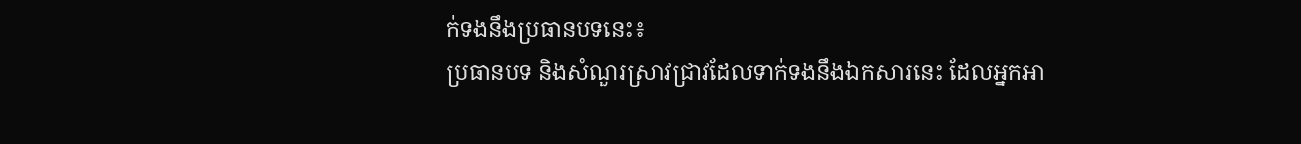ក់ទងនឹងប្រធានបទនេះ៖
ប្រធានបទ និងសំណួរស្រាវជ្រាវដែលទាក់ទងនឹងឯកសារនេះ ដែលអ្នកអា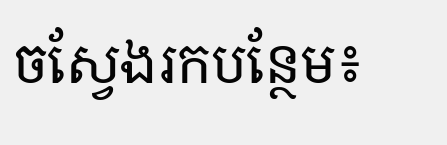ចស្វែងរកបន្ថែម៖